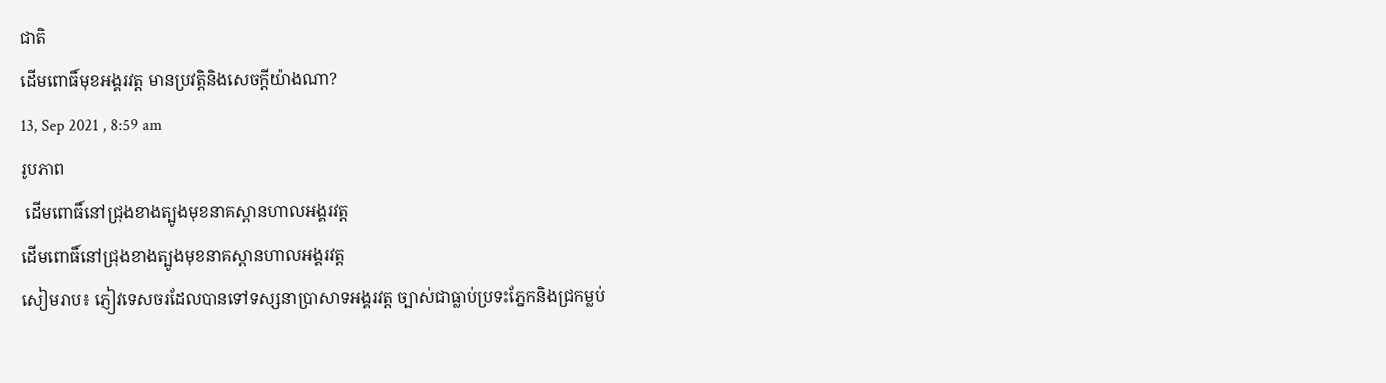ជាតិ
ដើមពោធិ៍មុខអង្គរវត្ត មានប្រវត្តិនិងសេចក្តីយ៉ាងណា?
13, Sep 2021 , 8:59 am
រូបភាព
 ដើមពោធិ៍នៅជ្រុងខាងត្បូងមុខនាគស្ពានហាលអង្គរវត្ត
ដើមពោធិ៍នៅជ្រុងខាងត្បូងមុខនាគស្ពានហាលអង្គរវត្ត
សៀមរាប៖ ភ្ញៀវទេសចរដែលបានទៅទស្សនាប្រាសាទអង្គរវត្ត ច្បាស់ជាធ្លាប់ប្រទះភ្នែកនិងជ្រកម្លប់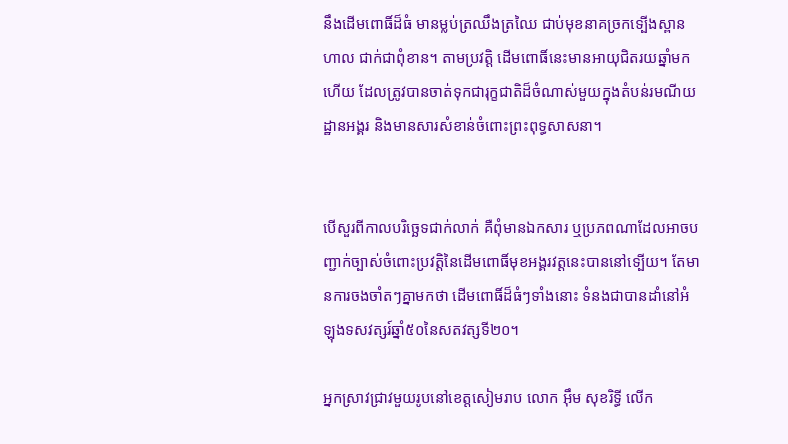នឹងដើមពោធិ៍ដ៏ធំ មានម្លប់ត្រឈឹងត្រឈៃ ជាប់មុខនាគច្រកទ្បើងស្ពានហាល ជាក់ជាពុំខាន។ តាមប្រវត្តិ ដើមពោធិ៍នេះមានអាយុជិតរយឆ្នាំមកហើយ ដែលត្រូវបានចាត់ទុកជារុក្ខជាតិដ៏ចំណាស់មួយក្នុងតំបន់រមណីយដ្ឋានអង្គរ និងមានសារសំខាន់ចំពោះព្រះពុទ្ធសាសនា។


បើសួរពីកាលបរិច្ឆេទជាក់លាក់ គឺពុំមានឯកសារ ឬប្រភពណាដែលអាចបញ្ជាក់ច្បាស់ចំពោះប្រវត្តិនៃដើមពោធិ៍មុខអង្គរវត្តនេះបាននៅទ្បើយ។ តែមានការចងចាំតៗគ្នាមកថា ដើមពោធិ៍ដ៏ធំៗទាំងនោះ ទំនងជាបានដាំនៅអំឡុងទសវត្សរ៍ឆ្នាំ៥០នៃសតវត្សទី២០។

អ្នកស្រាវជ្រាវមួយរូបនៅខេត្តសៀមរាប លោក អ៊ឹម សុខរិទ្ធី លើក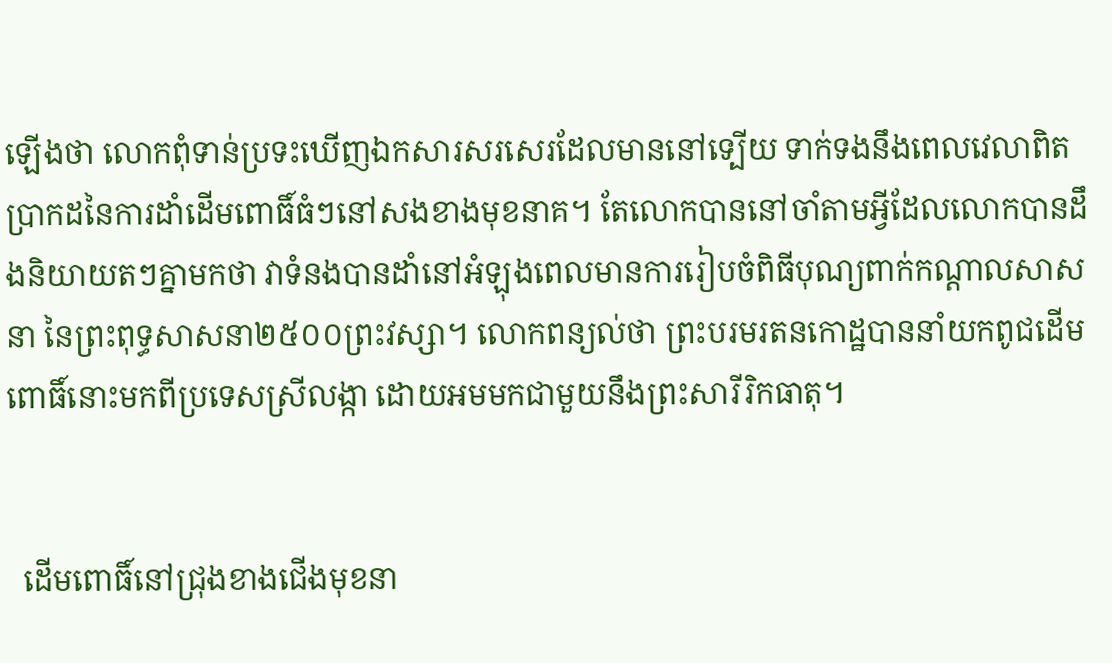ឡើងថា លោកពុំទាន់ប្រទះឃើញឯកសារសរសេរដែលមាននៅទ្បើយ ទាក់ទងនឹងពេលវេលាពិតប្រាកដនៃការដាំដើមពោធិ៍ធំៗនៅសងខាងមុខនាគ។ តែលោកបាននៅចាំតាមអ្វីដែលលោកបានដឹងនិយាយតៗគ្នាមកថា វាទំនងបានដាំនៅអំឡុងពេលមានការរៀបចំពិធីបុណ្យពាក់កណ្ដាលសាសនា នៃព្រះពុទ្ធសាសនា២៥០០ព្រះវស្សា។ លោកពន្យល់ថា ព្រះបរមរតនកោដ្ឋបាននាំយកពូជដើមពោធិ៍នោះមកពីប្រទេសស្រីលង្កា ដោយអមមកជាមួយនឹងព្រះសារីរិកធាតុ។


  ដើមពោធិ៍នៅជ្រុងខាងជើងមុខនា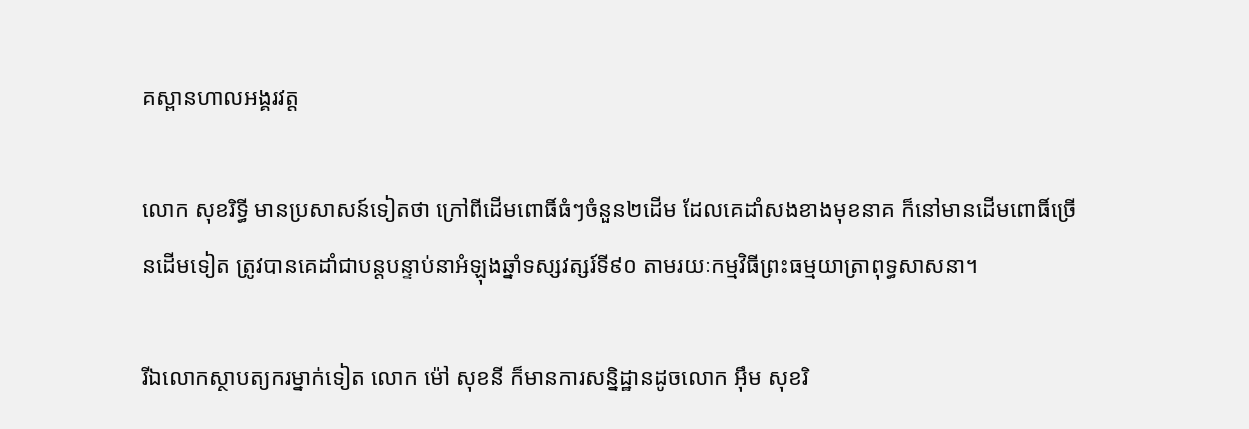គស្ពានហាលអង្គរវត្ត

លោក សុខរិទ្ធី មានប្រសាសន៍ទៀតថា ក្រៅពីដើមពោធិ៍ធំៗចំនួន២ដើម ដែលគេដាំសងខាងមុខនាគ ក៏នៅមានដើមពោធិ៍ច្រើនដើមទៀត ត្រូវបានគេដាំជាបន្តបន្ទាប់នាអំឡុងឆ្នាំទស្សវត្សរ៍ទី៩០ តាមរយៈកម្មវិធីព្រះធម្មយាត្រាពុទ្ធសាសនា។

រីឯលោកស្ថាបត្យករម្នាក់ទៀត លោក ម៉ៅ សុខនី ក៏មានការសន្និដ្ឋានដូចលោក អ៊ឹម សុខរិ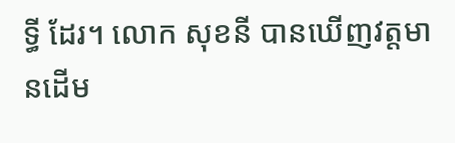ទ្ធី ដែរ។ លោក សុខនី បានឃើញវត្តមានដើម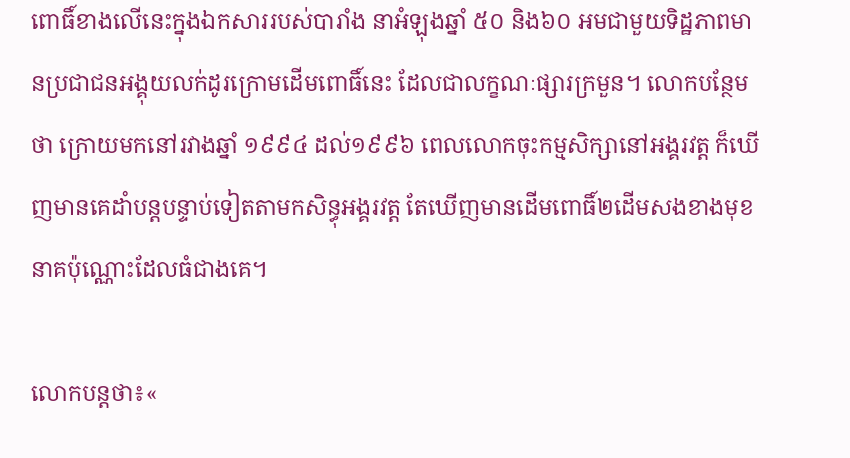ពោធិ៍ខាងលើនេះក្នុងឯកសាររបស់បារាំង នាអំឡុងឆ្នាំ ៥០ និង៦០ អមជាមួយទិដ្ឋភាពមានប្រជាជនអង្គុយលក់ដូរក្រោមដើមពោធិ៍នេះ ដែលជាលក្ខណៈផ្សារក្រមួន។ លោកបន្ថែមថា ក្រោយមកនៅរវាងឆ្នាំ ១៩៩៤ ដល់១៩៩៦ ពេលលោកចុះកម្មសិក្សានៅអង្គរវត្ត ក៏ឃើញមានគេដាំបន្តបន្ទាប់ទៀតតាមកសិន្ធុអង្គរវត្ត តែឃើញមានដើមពោធិ៍២ដើមសងខាងមុខនាគប៉ុណ្ណោះដែលធំជាងគេ។

លោកបន្តថា៖«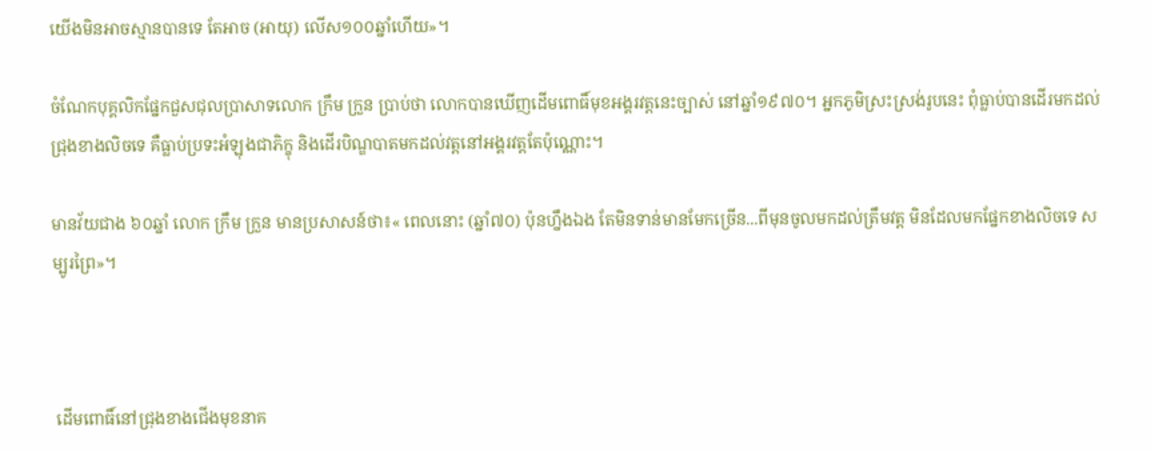យើងមិនអាចស្មានបានទេ តែអាច (អាយុ) លើស១០០ឆ្នាំហើយ»។

ចំណែកបុគ្គលិកផ្នែកជួសជុលប្រាសាទលោក ក្រឹម ក្រួន ប្រាប់ថា លោកបានឃើញដើមពោធិ៍មុខអង្គរវត្តនេះច្បាស់ នៅឆ្នាំ១៩៧០។ អ្នកភូមិស្រះស្រង់រូបនេះ ពុំធ្លាប់បានដើរមកដល់ជ្រុងខាងលិចទេ គឺធ្លាប់ប្រទះអំឡុងជាភិក្ខុ និងដើរបិណ្ឌបាតមកដល់វត្តនៅអង្គរវត្តតែប៉ុណ្ណោះ។

មានវ័យជាង ៦០ឆ្នាំ លោក ក្រឹម ក្រួន មានប្រសាសន៍ថា៖« ពេលនោះ (ឆ្នាំ៧០) ប៉ុនហ្នឹងឯង តែមិនទាន់មានមែកច្រើន...ពីមុនចូលមកដល់ត្រឹមវត្ត មិនដែលមកផ្នែកខាងលិចទេ សម្បូរព្រៃ»។



 ដើមពោធិ៍នៅជ្រុងខាងជើងមុខនាគ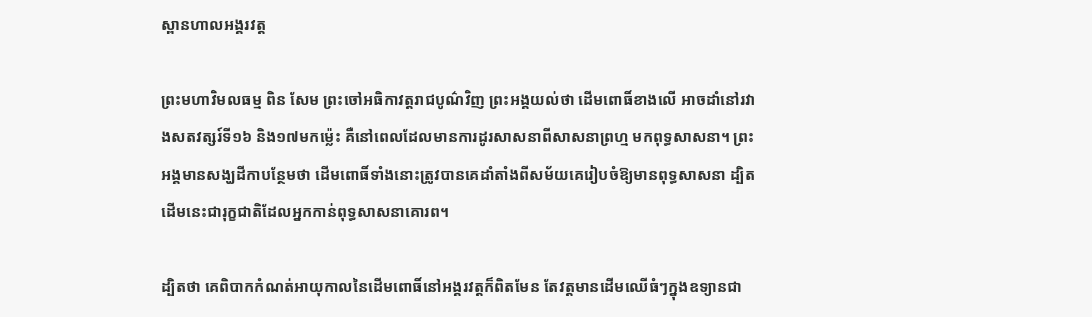ស្ពានហាលអង្គរវត្ត

ព្រះមហាវិមលធម្ម ពិន សែម ព្រះចៅអធិកាវត្តរាជបូណ៌វិញ ព្រះអង្គយល់ថា ដើមពោធិ៍ខាងលើ អាចដាំនៅរវាងសតវត្សរ៍ទី១៦ និង១៧មកម្ល៉េះ គឺនៅពេលដែលមានការដូរសាសនាពីសាសនាព្រហ្ម មកពុទ្ធសាសនា។ ព្រះអង្គមានសង្ឃដីកាបន្ថែមថា ដើមពោធិ៍ទាំងនោះត្រូវបានគេដាំតាំងពីសម័យគេរៀបចំឱ្យមានពុទ្ធសាសនា ដ្បិតដើមនេះជារុក្ខជាតិដែលអ្នកកាន់ពុទ្ធសាសនាគោរព។

ដ្បិតថា គេពិបាកកំណត់អាយុកាលនៃដើមពោធិ៍នៅអង្គរវត្តក៏ពិតមែន តែវត្តមានដើមឈើធំៗក្នុងឧទ្យានជា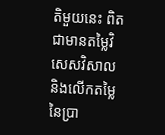តិមួយនេះ ពិតជាមានតម្លៃវិសេសវិសាល និងលើកតម្លៃនៃប្រា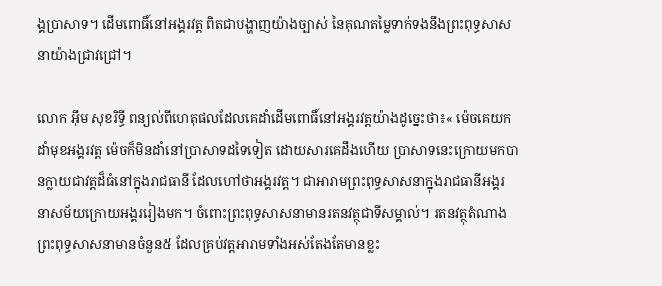ង្គប្រាសាទ។ ដើមពោធិ៍នៅអង្គរវត្ត ពិតជាបង្ហាញយ៉ាងច្បាស់ នៃគុណតម្លៃទាក់ទងនឹងព្រះពុទ្ធសាសនាយ៉ាងជ្រាវជ្រៅ។

លោក អ៊ឹម សុខរិទ្ធី ពន្យល់ពីហេតុផលដែលគេដាំដើមពោធិ៍នៅអង្គរវត្តយ៉ាងដូច្នេះថា៖« ម៉េចគេយកដាំមុខអង្គរវត្ត ម៉េចក៏មិនដាំនៅប្រាសាទដទៃទៀត ដោយសារគេដឹងហើយ ប្រាសាទនេះក្រោយមកបានក្លាយជាវត្តដ៏ធំនៅក្នុងរាជធានី ដែលហៅថាអង្គរវត្ត។ ជាអារាមព្រះពុទ្ធសាសនាក្នុងរាជធានីអង្គរ នាសម័យក្រោយអង្គររៀងមក។ ចំពោះព្រះពុទ្ធសាសនាមានរតនវត្ថុជាទីសម្គាល់។ រតនវត្ថុតំណាងព្រះពុទ្ធសាសនាមានចំនួន៥ ដែលគ្រប់វត្តអារាមទាំងអស់តែងតែមានខ្លះ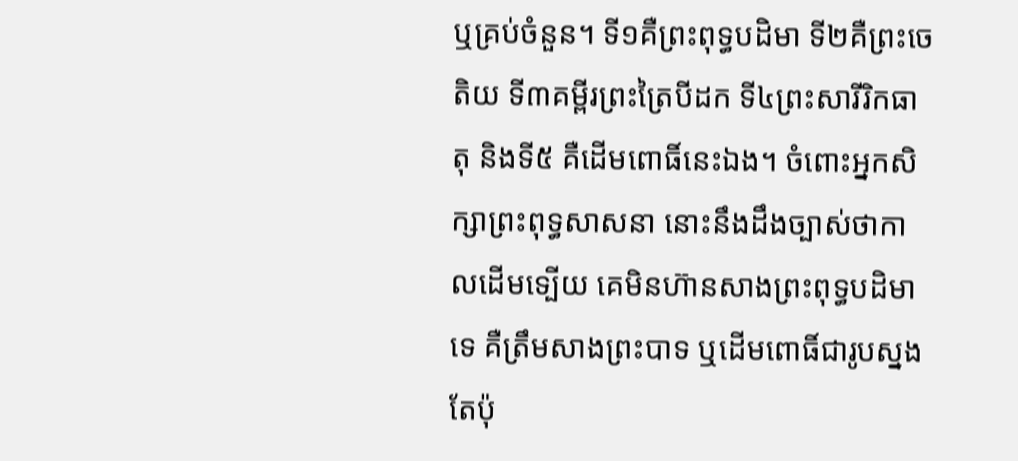ឬគ្រប់ចំនួន។ ទី១គឺព្រះពុទ្ធបដិមា ទី២គឺព្រះចេតិយ ទី៣គម្ពីរព្រះត្រៃបីដក ទី៤ព្រះសារីរិកធាតុ និងទី៥ គឺដើមពោធិ៍នេះឯង។ ចំពោះអ្នកសិក្សាព្រះពុទ្ធសាសនា នោះនឹងដឹងច្បាស់ថាកាលដើមទ្បើយ គេមិនហ៊ានសាងព្រះពុទ្ធបដិមាទេ គឺត្រឹមសាងព្រះបាទ ឬដើមពោធិ៍ជារូបស្នងតែប៉ុ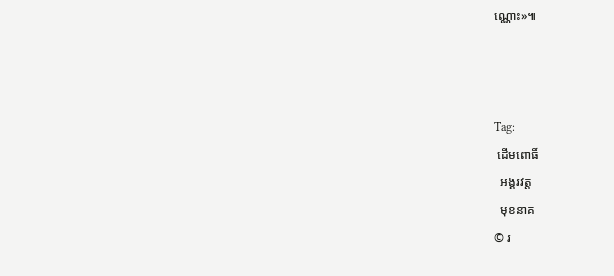ណ្ណោះ»៕



Tag:
 ដើមពោធិ៍
  អង្គរវត្ត
  មុខនាគ
© រ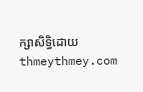ក្សាសិទ្ធិដោយ thmeythmey.com